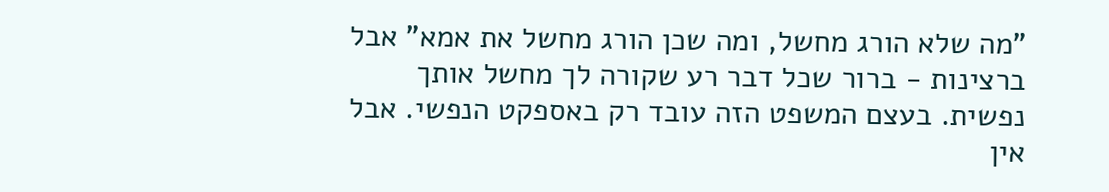"מה שלא הורג מחשל, ומה שכן הורג מחשל את אמא" אבל ברצינות - ברור שכל דבר רע שקורה לך מחשל אותך נפשית. בעצם המשפט הזה עובד רק באספקט הנפשי. אבל אין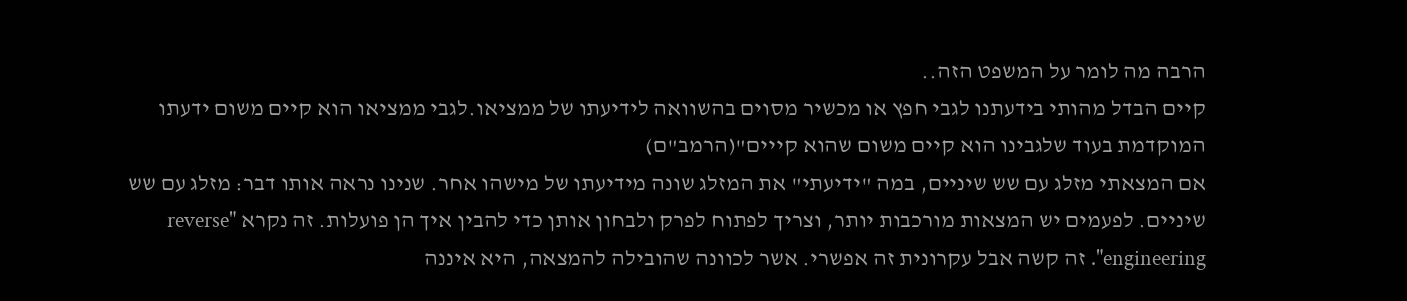הרבה מה לומר על המשפט הזה..
קיים הבדל מהותי בידעתנו לגבי חפץ או מכשיר מסוים בהשוואה לידיעתו של ממציאו.לגבי ממציאו הוא קיים משום ידעתו המוקדמת בעוד שלגבינו הוא קיים משום שהוא קייים"(הרמב"ם)
אם המצאתי מזלג עם שש שיניים, במה "ידיעתי" את המזלג שונה מידיעתו של מישהו אחר. שנינו נראה אותו דבר: מזלג עם שש שיניים. לפעמים יש המצאות מורכבות יותר, וצריך לפתוח לפרק ולבחון אותן כדי להבין איך הן פועלות. זה נקרא "reverse engineering". זה קשה אבל עקרונית זה אפשרי. אשר לכוונה שהובילה להמצאה, היא איננה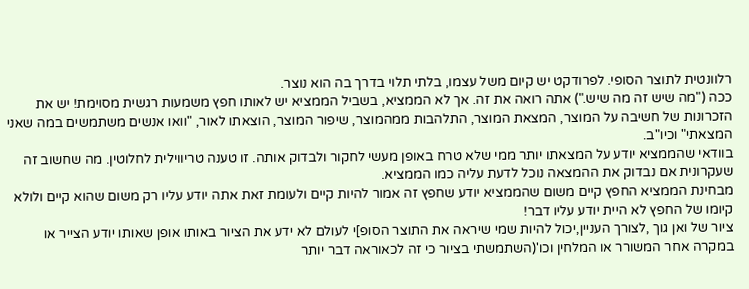רלוונטית לתוצר הסופי. לפרודקט יש קיום משל עצמו, בלתי תלוי בדרך בה הוא נוצר.
ככה ("מה שיש זה מה שיש.") אתה רואה את זה. אך לא הממציא, בשביל הממציא יש לאותו חפץ משמעות רגשית מסוימת! יש את הזכרונות של חשיבה על המוצר, המצאת המוצר, התלהבות ממהמוצר, שיפור המוצר, הוצאתו לאור, "וואו אנשים משתמשים במה שאני המצאתי" וכיו"ב.
בוודאי שהממציא יודע על המצאתו יותר ממי שלא טרח באופן מעשי לחקור ולבדוק אותה. זו טענה טריווילית לחלוטין. מה שחשוב זה שעקרונית אם נבדוק את ההמצאה נוכל לדעת עליה כמו הממציא.
מבחינת הממציא החפץ קיים משום שהממציא יודע שחפץ זה אמור להיות קיים ולעומת זאת אתה יודע עליו רק משום שהוא קיים ולולא קיומו של החפץ לא היית יודע עליו דבר!
ציור של ואן גוך ,לצורך העניין,יכול להיות שמי שיראה את התוצר הסופ]י לעולם לא ידע את הציור באותו אופן שאותו יודע הצייר או במקרה אחר המשורר או המלחין וכו'(השתמשתי בציור כי זה לכאוראה דבר יותר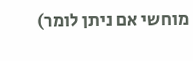מוחשי אם ניתן לומר)